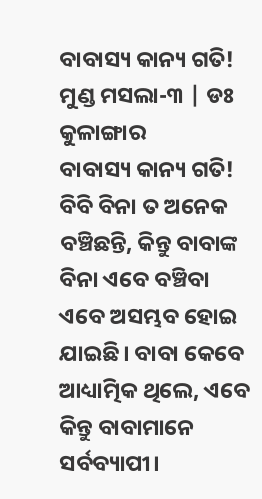ବାବାସ୍ୟ କାନ୍ୟ ଗତି!
ମୁଣ୍ଡ ମସଲା-୩ | ଡଃ କୁଳାଙ୍ଗାର
ବାବାସ୍ୟ କାନ୍ୟ ଗତି!
ବିବି ବିନା ତ ଅନେକ ବଞ୍ଚିଛନ୍ତି, କିନ୍ତୁ ବାବାଙ୍କ ବିନା ଏବେ ବଞ୍ଚିବା ଏବେ ଅସମ୍ଭବ ହୋଇ ଯାଇଛି। ବାବା କେବେ ଆଧ୍ୟାତ୍ମିକ ଥିଲେ, ଏବେ କିନ୍ତୁ ବାବାମାନେ ସର୍ବବ୍ୟାପୀ।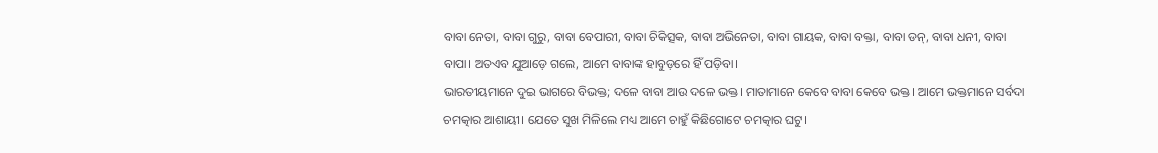ବାବା ନେତା, ବାବା ଗୁରୁ, ବାବା ବେପାରୀ, ବାବା ଚିକିତ୍ସକ, ବାବା ଅଭିନେତା, ବାବା ଗାୟକ, ବାବା ବକ୍ତା, ବାବା ଡନ୍, ବାବା ଧନୀ, ବାବା ବାପା। ଅତଏବ ଯୁଆଡ଼େ ଗଲେ, ଆମେ ବାବାଙ୍କ ହାବୁଡ଼ରେ ହିଁ ପଡ଼ିବା।
ଭାରତୀୟମାନେ ଦୁଇ ଭାଗରେ ବିଭକ୍ତ; ଦଳେ ବାବା ଆଉ ଦଳେ ଭକ୍ତ। ମାତାମାନେ କେବେ ବାବା କେବେ ଭକ୍ତ। ଆମେ ଭକ୍ତମାନେ ସର୍ବଦା ଚମତ୍କାର ଆଶାୟୀ। ଯେତେ ସୁଖ ମିଳିଲେ ମଧ୍ୟ ଆମେ ଚାହୁଁ କିଛିଗୋଟେ ଚମତ୍କାର ଘଟୁ।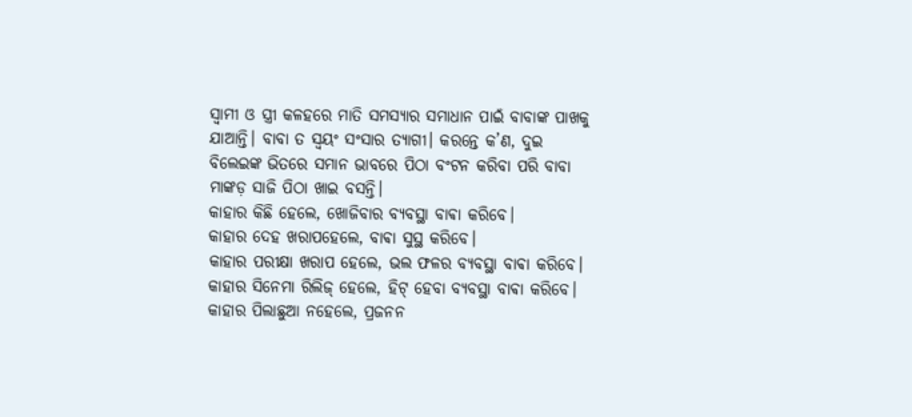ସ୍ବାମୀ ଓ ସ୍ତ୍ରୀ କଳହରେ ମାତି ସମସ୍ୟାର ସମାଧାନ ପାଇଁ ବାବାଙ୍କ ପାଖକୁ ଯାଆନ୍ତି। ବାବା ତ ସ୍ବୟଂ ସଂସାର ତ୍ୟାଗୀ। କରନ୍ତେ କ’ଣ, ଦୁଇ ବିଲେଇଙ୍କ ଭିତରେ ସମାନ ଭାବରେ ପିଠା ବଂଟନ କରିବା ପରି ବାବା ମାଙ୍କଡ଼ ସାଜି ପିଠା ଖାଇ ବସନ୍ତି।
କାହାର କିଛି ହେଲେ, ଖୋଜିବାର ବ୍ୟବସ୍ଥା ବାଵା କରିବେ।
କାହାର ଦେହ ଖରାପହେଲେ, ବାଵା ସୁସ୍ଥ କରିବେ।
କାହାର ପରୀକ୍ଷା ଖରାପ ହେଲେ, ଭଲ ଫଳର ବ୍ୟବସ୍ଥା ବାଵା କରିବେ।
କାହାର ସିନେମା ରିଲିଜ୍ ହେଲେ, ହିଟ୍ ହେବା ବ୍ୟବସ୍ଥା ବାଵା କରିବେ।
କାହାର ପିଲାଛୁଆ ନହେଲେ, ପ୍ରଜନନ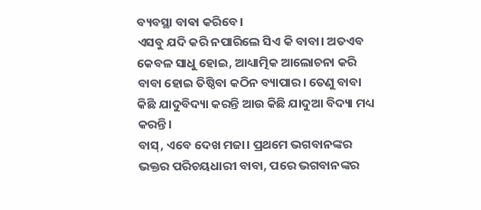ବ୍ୟବସ୍ଥା ବାଵା କରିବେ।
ଏସବୁ ଯଦି କରି ନପାରିଲେ ସିଏ କି ବାବା। ଅତଏବ କେବଳ ସାଧୁ ହୋଇ, ଆଧ୍ୟାତ୍ମିକ ଆଲୋଚନା କରି ବାବା ହୋଇ ତିଷ୍ଠିବା କଠିନ ବ୍ୟାପାର। ତେଣୁ ବାବା କିଛି ଯାଦୁବିଦ୍ୟା କରନ୍ତି ଆଉ କିଛି ଯାଦୁଆ ବିଦ୍ୟା ମଧ୍ୟ କରନ୍ତି।
ବାସ୍, ଏବେ ଦେଖ ମଜା। ପ୍ରଥମେ ଭଗବାନଙ୍କର ଭକ୍ତର ପରିଚୟଧାରୀ ବାବା, ପରେ ଭଗବାନଙ୍କର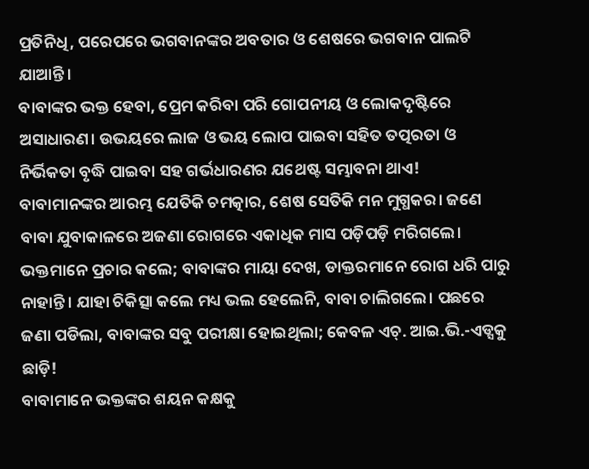ପ୍ରତିନିଧି, ପରେପରେ ଭଗବାନଙ୍କର ଅବତାର ଓ ଶେଷରେ ଭଗବାନ ପାଲଟି ଯାଆନ୍ତି।
ବାବାଙ୍କର ଭକ୍ତ ହେବା, ପ୍ରେମ କରିବା ପରି ଗୋପନୀୟ ଓ ଲୋକଦୃଷ୍ଟିରେ ଅସାଧାରଣ। ଉଭୟରେ ଲାଜ ଓ ଭୟ ଲୋପ ପାଇବା ସହିତ ତତ୍ପରତା ଓ ନିର୍ଭିକତା ବୃଦ୍ଧି ପାଇବା ସହ ଗର୍ଭଧାରଣର ଯଥେଷ୍ଟ ସମ୍ଭାବନା ଥାଏ!
ବାବାମାନଙ୍କର ଆରମ୍ଭ ଯେତିକି ଚମତ୍କାର, ଶେଷ ସେତିକି ମନ ମୁଗ୍ଧକର। ଜଣେ ବାବା ଯୁବାକାଳରେ ଅଜଣା ରୋଗରେ ଏକାଧିକ ମାସ ପଡ଼ିପଡ଼ି ମରିଗଲେ। ଭକ୍ତମାନେ ପ୍ରଚାର କଲେ; ବାବାଙ୍କର ମାୟା ଦେଖ, ଡାକ୍ତରମାନେ ରୋଗ ଧରି ପାରୁ ନାହାନ୍ତି। ଯାହା ଚିକିତ୍ସା କଲେ ମଧ୍ୟ ଭଲ ହେଲେନି, ବାବା ଚାଲିଗଲେ। ପଛରେ ଜଣା ପଡିଲା, ବାବାଙ୍କର ସବୁ ପରୀକ୍ଷା ହୋଇଥିଲା; କେବଳ ଏଚ୍. ଆଇ.ଭି.-ଏଡ୍ସକୁ ଛାଡ଼ି!
ବାବାମାନେ ଭକ୍ତଙ୍କର ଶୟନ କକ୍ଷକୁ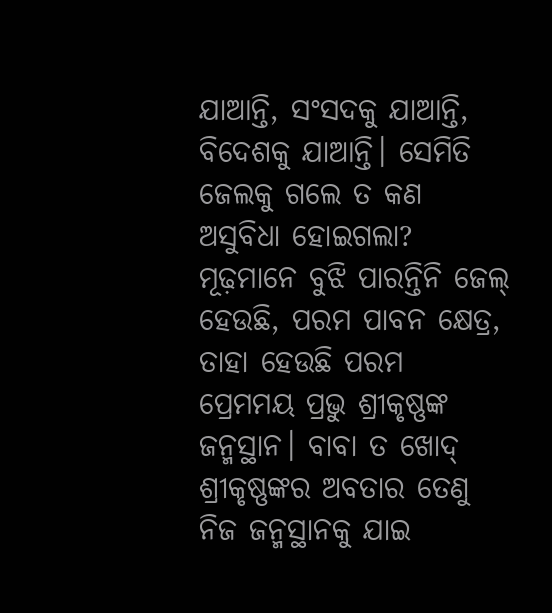ଯାଆନ୍ତି, ସଂସଦକୁ ଯାଆନ୍ତି, ବିଦେଶକୁ ଯାଆନ୍ତି। ସେମିତି ଜେଲକୁ ଗଲେ ତ କଣ ଅସୁବିଧା ହୋଇଗଲା? ମୂଢ଼ମାନେ ବୁଝି ପାରନ୍ତିନି ଜେଲ୍ ହେଉଛି, ପରମ ପାବନ କ୍ଷେତ୍ର, ତାହା ହେଉଛି ପରମ ପ୍ରେମମୟ ପ୍ରଭୁ ଶ୍ରୀକୃଷ୍ଣଙ୍କ ଜନ୍ମସ୍ଥାନ। ବାବା ତ ଖୋଦ୍ ଶ୍ରୀକୃଷ୍ଣଙ୍କର ଅବତାର ତେଣୁ ନିଜ ଜନ୍ମସ୍ଥାନକୁ ଯାଇ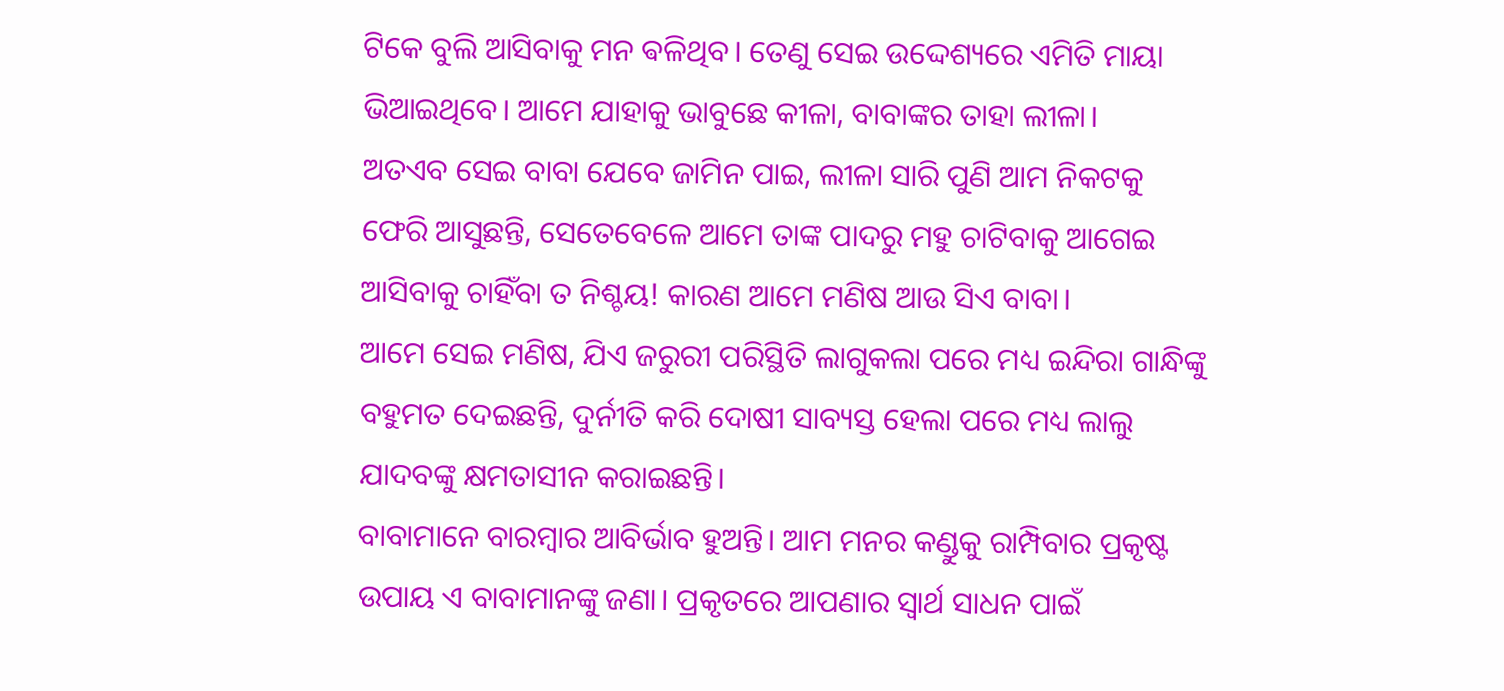ଟିକେ ବୁଲି ଆସିବାକୁ ମନ ଵଳିଥିବ। ତେଣୁ ସେଇ ଉଦ୍ଦେଶ୍ୟରେ ଏମିତି ମାୟା ଭିଆଇଥିବେ। ଆମେ ଯାହାକୁ ଭାବୁଛେ କୀଳା, ବାବାଙ୍କର ତାହା ଲୀଳା।
ଅତଏବ ସେଇ ବାବା ଯେବେ ଜାମିନ ପାଇ, ଲୀଳା ସାରି ପୁଣି ଆମ ନିକଟକୁ ଫେରି ଆସୁଛନ୍ତି, ସେତେବେଳେ ଆମେ ତାଙ୍କ ପାଦରୁ ମହୁ ଚାଟିବାକୁ ଆଗେଇ ଆସିବାକୁ ଚାହିଁବା ତ ନିଶ୍ଚୟ! କାରଣ ଆମେ ମଣିଷ ଆଉ ସିଏ ବାବା।
ଆମେ ସେଇ ମଣିଷ, ଯିଏ ଜରୁରୀ ପରିସ୍ଥିତି ଲାଗୁକଲା ପରେ ମଧ୍ୟ ଇନ୍ଦିରା ଗାନ୍ଧିଙ୍କୁ ବହୁମତ ଦେଇଛନ୍ତି, ଦୁର୍ନୀତି କରି ଦୋଷୀ ସାବ୍ୟସ୍ତ ହେଲା ପରେ ମଧ୍ୟ ଲାଲୁ ଯାଦବଙ୍କୁ କ୍ଷମତାସୀନ କରାଇଛନ୍ତି।
ବାବାମାନେ ବାରମ୍ବାର ଆବିର୍ଭାବ ହୁଅନ୍ତି। ଆମ ମନର କଣ୍ଡୁକୁ ରାମ୍ପିବାର ପ୍ରକୃଷ୍ଟ ଉପାୟ ଏ ବାବାମାନଙ୍କୁ ଜଣା। ପ୍ରକୃତରେ ଆପଣାର ସ୍ବାର୍ଥ ସାଧନ ପାଇଁ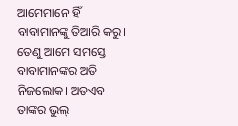ଆମେମାନେ ହିଁ ବାବାମାନଙ୍କୁ ତିଆରି କରୁ। ତେଣୁ ଆମେ ସମସ୍ତେ ବାବାମାନଙ୍କର ଅତି ନିଜଲୋକ। ଅତଏବ ତାଙ୍କର ଭୁଲ୍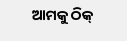ଆମକୁ ଠିକ୍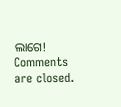ଲାଗେ!
Comments are closed.